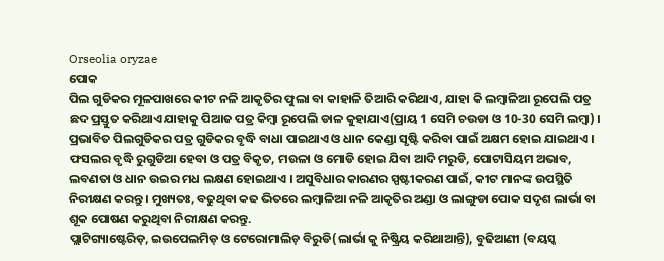Orseolia oryzae
ପୋକ
ପିଲ ଗୁଡିକର ମୂଳପାଖରେ କୀଟ ନଳି ଆକୃତିର ଫୁଲା ବା କାହାଳି ତିଆରି କରିଥାଏ, ଯାହା କି ଲମ୍ବାଳିଆ ରୂପେଲି ପତ୍ର ଛଦ ପ୍ରସ୍ତୁତ କରିଥାଏ ଯାହାକୁ ପିଆଜ ପତ୍ର କିମ୍ବା ରୂପେଲି ଡାଳ କୁହାଯାଏ(ପ୍ରାୟ 1 ସେମି ଚଉଡା ଓ 10-30 ସେମି ଲମ୍ବା) । ପ୍ରଭାବିତ ପିଲଗୁଡିକର ପତ୍ର ଗୁଡିକର ବୃଦ୍ଧି ବାଧା ପାଇଥାଏ ଓ ଧାନ କେଣ୍ଡା ସୃଷ୍ଟି କରିବା ପାଇଁ ଅକ୍ଷମ ହୋଇ ଯାଇଥାଏ । ଫସଲର ବୃଦ୍ଧି ରୁଗୁଡିଆ ହେବା ଓ ପତ୍ର ବିକୃତ, ମଉଳା ଓ ମୋଡି ହୋଇ ଯିବା ଆଦି ମରୁଡି, ପୋଟାସିୟମ ଅଭାବ, ଲବଣତା ଓ ଧାନ ଉଇର ମଧ ଲକ୍ଷଣ ହୋଇଥାଏ । ଅସୁବିଧାର କାରଣର ସ୍ପଷ୍ଟୀକରଣ ପାଇଁ, କୀଟ ମାନଙ୍କ ଉପସ୍ଥିତି ନିରୀକ୍ଷଣ କରନ୍ତୁ । ମୁଖ୍ୟତଃ, ବଢୁଥିବା କଢ ଭିତରେ ଲମ୍ବାଳିଆ ନଳି ଆକୃତିର ଅଣ୍ଡା ଓ ଲାଙ୍ଗୁଡା ପୋକ ସଦୃଶ ଲାର୍ଭା ବା ଶୂକ ପୋଷଣ କରୁଥିବା ନିରୀକ୍ଷଣ କରନ୍ତୁ.
ପ୍ଲାଟିଗ୍ୟାଷ୍ଟେରିଡ଼, ଇଉପେଲମିଡ଼ ଓ ଟେରୋମାଲିଡ଼ ବିରୁଡି(ଲାର୍ଭା କୁ ନିଷ୍କ୍ରିୟ କରିଥାଆନ୍ତି), ବୁଢିଆଣୀ (ବୟସ୍କ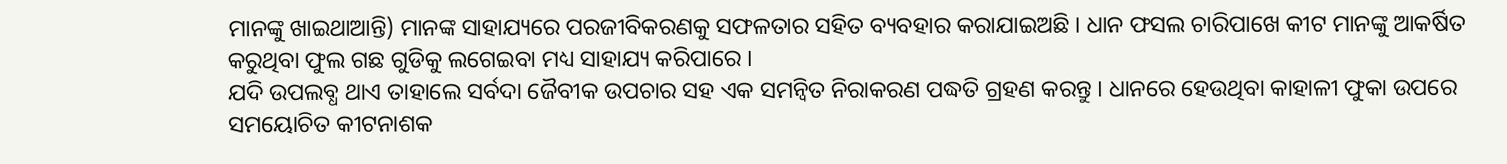ମାନଙ୍କୁ ଖାଇଥାଆନ୍ତି) ମାନଙ୍କ ସାହାଯ୍ୟରେ ପରଜୀବିକରଣକୁ ସଫଳତାର ସହିତ ବ୍ୟବହାର କରାଯାଇଅଛି । ଧାନ ଫସଲ ଚାରିପାଖେ କୀଟ ମାନଙ୍କୁ ଆକର୍ଷିତ କରୁଥିବା ଫୁଲ ଗଛ ଗୁଡିକୁ ଲଗେଇବା ମଧ୍ୟ ସାହାଯ୍ୟ କରିପାରେ ।
ଯଦି ଉପଲବ୍ଧ ଥାଏ ତାହାଲେ ସର୍ବଦା ଜୈବୀକ ଉପଚାର ସହ ଏକ ସମନ୍ଵିତ ନିରାକରଣ ପଦ୍ଧତି ଗ୍ରହଣ କରନ୍ତୁ । ଧାନରେ ହେଉଥିବା କାହାଳୀ ଫୁକା ଉପରେ ସମୟୋଚିତ କୀଟନାଶକ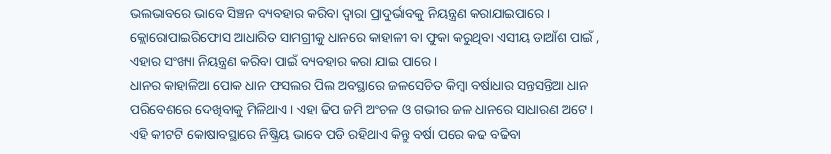ଭଲଭାବରେ ଭାବେ ସିଞ୍ଚନ ବ୍ୟବହାର କରିବା ଦ୍ୱାରା ପ୍ରାଦୁର୍ଭାବକୁ ନିୟନ୍ତ୍ରଣ କରାଯାଇପାରେ । କ୍ଲୋରୋପାଇରିଫୋସ ଆଧାରିତ ସାମଗ୍ରୀକୁ ଧାନରେ କାହାଳୀ ବା ଫୁକା କରୁଥିବା ଏସୀୟ ଡାଆଁଶ ପାଇଁ , ଏହାର ସଂଖ୍ୟା ନିୟନ୍ତ୍ରଣ କରିବା ପାଇଁ ବ୍ୟବହାର କରା ଯାଇ ପାରେ ।
ଧାନର କାହାଳିଆ ପୋକ ଧାନ ଫସଲର ପିଲ ଅବସ୍ଥାରେ ଜଳସେଚିତ କିମ୍ବା ବର୍ଷାଧାର ସନ୍ତସନ୍ତିଆ ଧାନ ପରିବେଶରେ ଦେଖିବାକୁ ମିଳିଥାଏ । ଏହା ଢିପ ଜମି ଅଂଚଳ ଓ ଗଭୀର ଜଳ ଧାନରେ ସାଧାରଣ ଅଟେ । ଏହି କୀଟଟି କୋଷାବସ୍ଥାରେ ନିଷ୍କ୍ରିୟ ଭାବେ ପଡି ରହିଥାଏ କିନ୍ତୁ ବର୍ଷା ପରେ କଢ ବଢିବା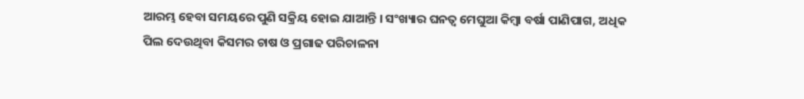ଆରମ୍ଭ ହେବା ସମୟରେ ପୁଣି ସକ୍ରିୟ ହୋଇ ଯାଆନ୍ତି । ସଂଖ୍ୟାର ଘନତ୍ଵ ମେଘୁଆ କିମ୍ବା ବର୍ଷା ପାଣିପାଗ, ଅଧିକ ପିଲ ଦେଉଥିବା କିସମର ଚାଷ ଓ ପ୍ରଗାଢ ପରିଚାଳନା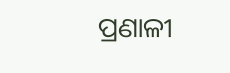ପ୍ରଣାଳୀ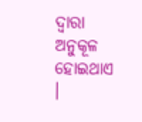ଦ୍ୱାରା ଅନୁକୂଳ ହୋଇଥାଏ ।